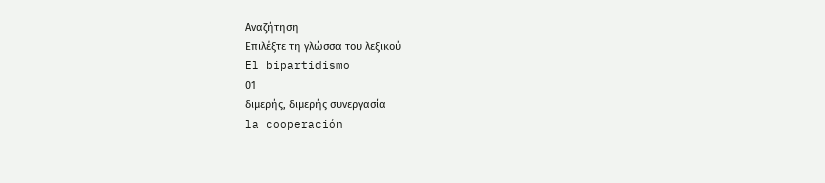Αναζήτηση
Επιλέξτε τη γλώσσα του λεξικού
El bipartidismo
01
διμερής, διμερής συνεργασία
la cooperación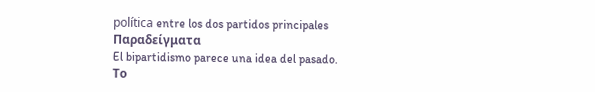política entre los dos partidos principales
Παραδείγματα
El bipartidismo parece una idea del pasado.
Το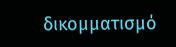δικομματισμό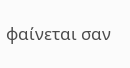φαίνεται σαν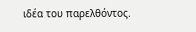ιδέα του παρελθόντος.